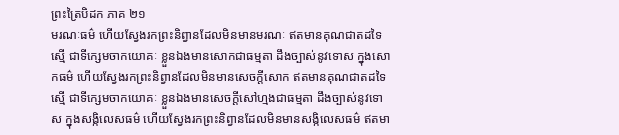ព្រះត្រៃបិដក ភាគ ២១
មរណៈធម៌ ហើយស្វែងរកព្រះនិព្វានដែលមិនមានមរណៈ ឥតមានគុណជាតដទៃស្មើ ជាទីក្សេមចាកយោគៈ ខ្លួនឯងមានសោកជាធម្មតា ដឹងច្បាស់នូវទោស ក្នុងសោកធម៌ ហើយស្វែងរកព្រះនិព្វានដែលមិនមានសេចក្តីសោក ឥតមានគុណជាតដទៃស្មើ ជាទីក្សេមចាកយោគៈ ខ្លួនឯងមានសេចក្តីសៅហ្មងជាធម្មតា ដឹងច្បាស់នូវទោស ក្នុងសង្កិលេសធម៌ ហើយស្វែងរកព្រះនិព្វានដែលមិនមានសង្កិលេសធម៌ ឥតមា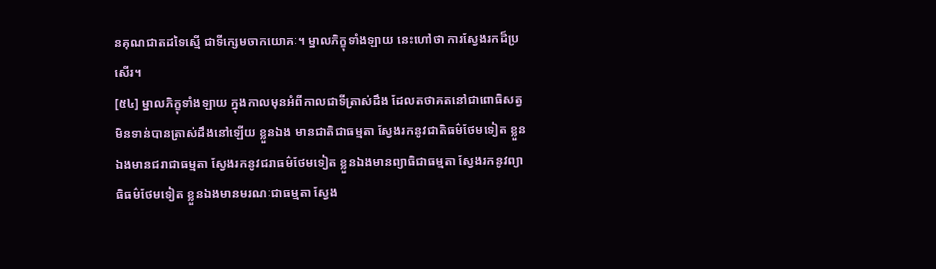នគុណជាតដទៃស្មើ ជាទីក្សេមចាកយោគៈ។ ម្នាលភិក្ខុទាំងឡាយ នេះហៅថា ការស្វែងរកដ៏ប្រសើរ។
[៥៤] ម្នាលភិក្ខុទាំងឡាយ ក្នុងកាលមុនអំពីកាលជាទីត្រាស់ដឹង ដែលតថាគតនៅជាពោធិសត្វ មិនទាន់បានត្រាស់ដឹងនៅឡើយ ខ្លួនឯង មានជាតិជាធម្មតា ស្វែងរកនូវជាតិធម៌ថែមទៀត ខ្លួនឯងមានជរាជាធម្មតា ស្វែងរកនូវជរាធម៌ថែមទៀត ខ្លួនឯងមានព្យាធិជាធម្មតា ស្វែងរកនូវព្យាធិធម៌ថែមទៀត ខ្លួនឯងមានមរណៈជាធម្មតា ស្វែង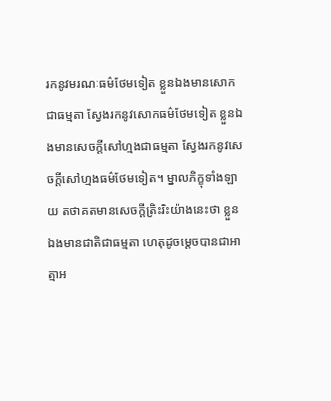រកនូវមរណៈធម៌ថែមទៀត ខ្លួនឯងមានសោកជាធម្មតា ស្វែងរកនូវសោកធម៌ថែមទៀត ខ្លួនឯងមានសេចក្តីសៅហ្មងជាធម្មតា ស្វែងរកនូវសេចក្តីសៅហ្មងធម៌ថែមទៀត។ ម្នាលភិក្ខុទាំងឡាយ តថាគតមានសេចក្តីត្រិះរិះយ៉ាងនេះថា ខ្លួនឯងមានជាតិជាធម្មតា ហេតុដូចម្តេចបានជាអាត្មាអ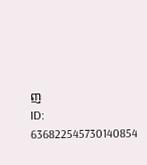ញ
ID: 636822545730140854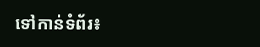ទៅកាន់ទំព័រ៖